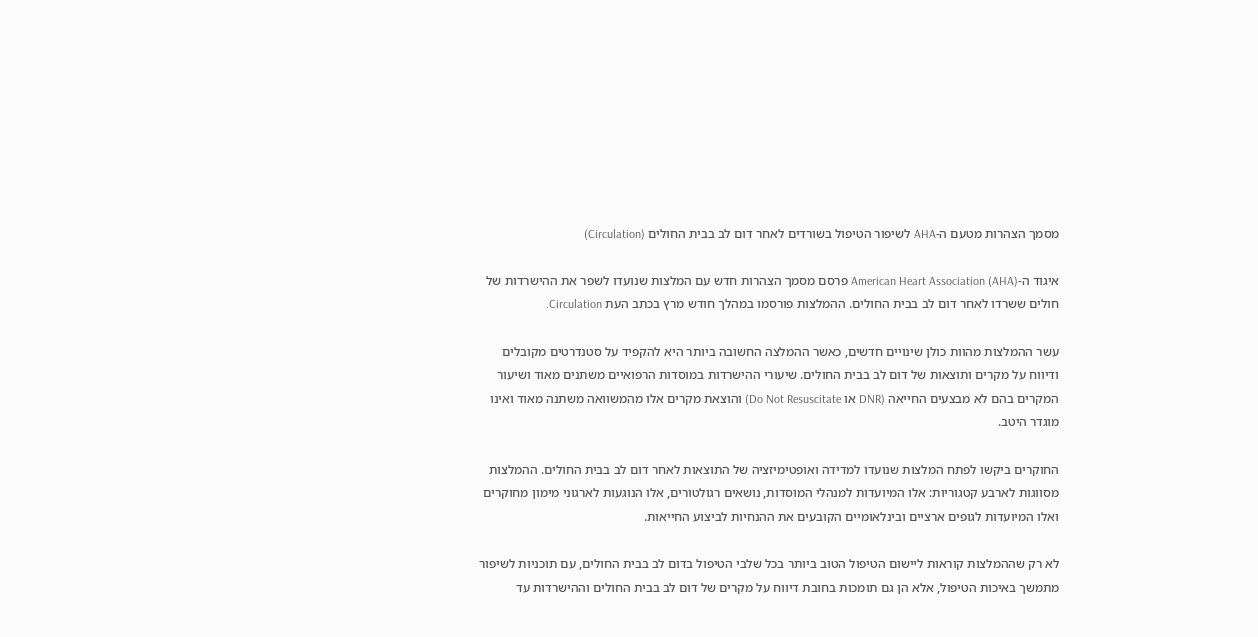מסמך הצהרות מטעם ה-AHA לשיפור הטיפול בשורדים לאחר דום לב בבית החולים (Circulation)

איגוד ה-American Heart Association (AHA) פרסם מסמך הצהרות חדש עם המלצות שנועדו לשפר את ההישרדות של חולים ששרדו לאחר דום לב בבית החולים. ההמלצות פורסמו במהלך חודש מרץ בכתב העת Circulation.

עשר ההמלצות מהוות כולן שינויים חדשים, כאשר ההמלצה החשובה ביותר היא להקפיד על סטנדרטים מקובלים ודיווח על מקרים ותוצאות של דום לב בבית החולים. שיעורי ההישרדות במוסדות הרפואיים משתנים מאוד ושיעור המקרים בהם לא מבצעים החייאה (DNR או Do Not Resuscitate) והוצאת מקרים אלו מהמשוואה משתנה מאוד ואינו מוגדר היטב.

החוקרים ביקשו לפתח המלצות שנועדו למדידה ואופטימיזציה של התוצאות לאחר דום לב בבית החולים. ההמלצות מסווגות לארבע קטגוריות: אלו המיועדות למנהלי המוסדות, נושאים רגולטורים, אלו הנוגעות לארגוני מימון מחוקרים ואלו המיועדות לגופים ארציים ובינלאומיים הקובעים את ההנחיות לביצוע החייאות.

לא רק שההמלצות קוראות ליישום הטיפול הטוב ביותר בכל שלבי הטיפול בדום לב בבית החולים, עם תוכניות לשיפור מתמשך באיכות הטיפול, אלא הן גם תומכות בחובת דיווח על מקרים של דום לב בבית החולים וההישרדות עד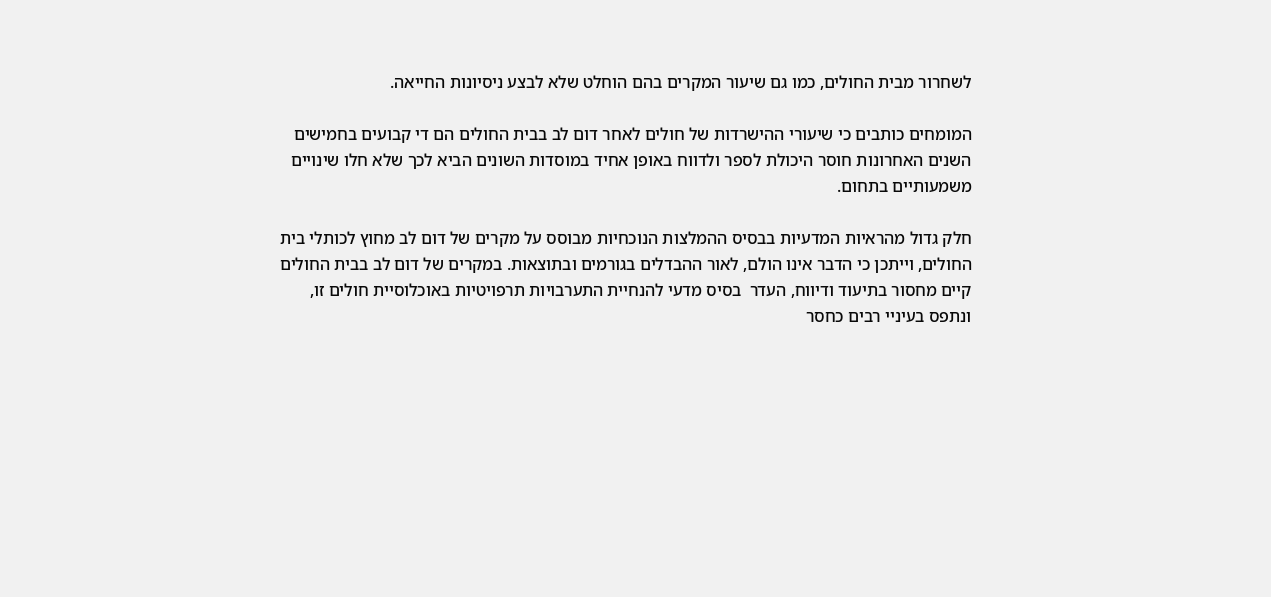לשחרור מבית החולים, כמו גם שיעור המקרים בהם הוחלט שלא לבצע ניסיונות החייאה.

המומחים כותבים כי שיעורי ההישרדות של חולים לאחר דום לב בבית החולים הם די קבועים בחמישים השנים האחרונות חוסר היכולת לספר ולדווח באופן אחיד במוסדות השונים הביא לכך שלא חלו שינויים משמעותיים בתחום.

חלק גדול מהראיות המדעיות בבסיס ההמלצות הנוכחיות מבוסס על מקרים של דום לב מחוץ לכותלי בית החולים, וייתכן כי הדבר אינו הולם, לאור ההבדלים בגורמים ובתוצאות. במקרים של דום לב בבית החולים קיים מחסור בתיעוד ודיווח, העדר  בסיס מדעי להנחיית התערבויות תרפויטיות באוכלוסיית חולים זו, ונתפס בעיניי רבים כחסר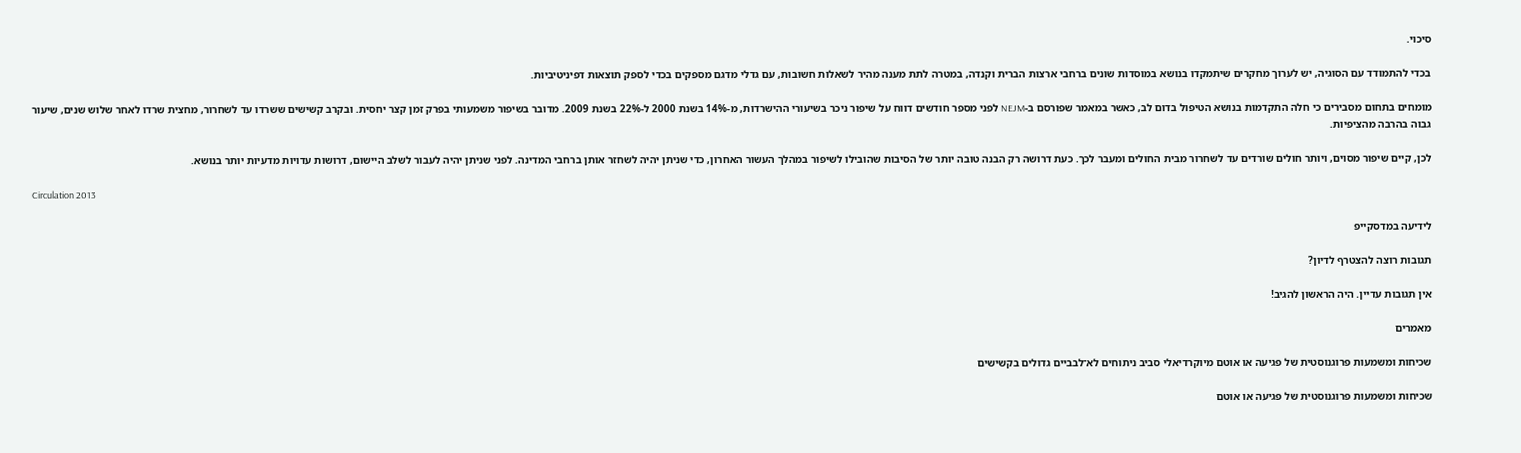סיכוי.

בכדי להתמודד עם הסוגיה, יש לערוך מחקרים שיתמקדו בנושא במוסדות שונים ברחבי ארצות הברית וקנדה, במטרה לתת מענה מהיר לשאלות חשובות, עם גדלי מדגם מספקים בכדי לספק תוצאות דפיניטיביות.

מומחים בתחום מסבירים כי חלה התקדמות בנושא הטיפול בדום לב, כאשר במאמר שפורסם ב-NEJM לפני מספר חודשים דווח על שיפור ניכר בשיעורי ההישרדות, מ-14% בשנת 2000 ל-22% בשנת 2009. מדובר בשיפור משמעותי בפרק זמן קצר יחסית. ובקרב קשישים ששרדו עד לשחרור, מחצית שרדו לאחר שלוש שנים, שיעור גבוה בהרבה מהציפיות.

לכן, קיים שיפור מסוים, ויותר חולים שורדים עד לשחרור מבית החולים ומעבר לכך. כעת דרושה רק הבנה טובה יותר של הסיבות שהובילו לשיפור במהלך העשור האחרון, כדי שניתן יהיה לשחזר אותן ברחבי המדינה. לפני שניתן יהיה לעבור לשלב היישום, דרושות עדויות מדעיות יותר בנושא.

Circulation 2013

לידיעה במדסקייפ

תגובות רוצה להצטרף לדיון?

אין תגובות עדיין. היה הראשון להגיב!

מאמרים

שכיחות ומשמעות פרוגנוסטית של פגיעה או אוטם מיוקרדיאלי סביב ניתוחים לא־לבביים גדולים בקשישים

שכיחות ומשמעות פרוגנוסטית של פגיעה או אוטם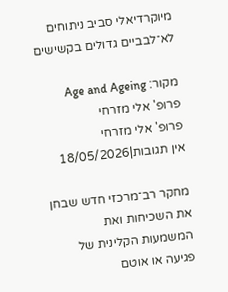מיוקרדיאלי סביב ניתוחים לא־לבביים גדולים בקשישים

מקור: Age and Ageing
פרופ' אלי מזרחי
פרופ' אלי מזרחי
אין תגובות|18/05/2026

מחקר רב־מרכזי חדש שבחן את השכיחות ואת המשמעות הקלינית של פגיעה או אוטם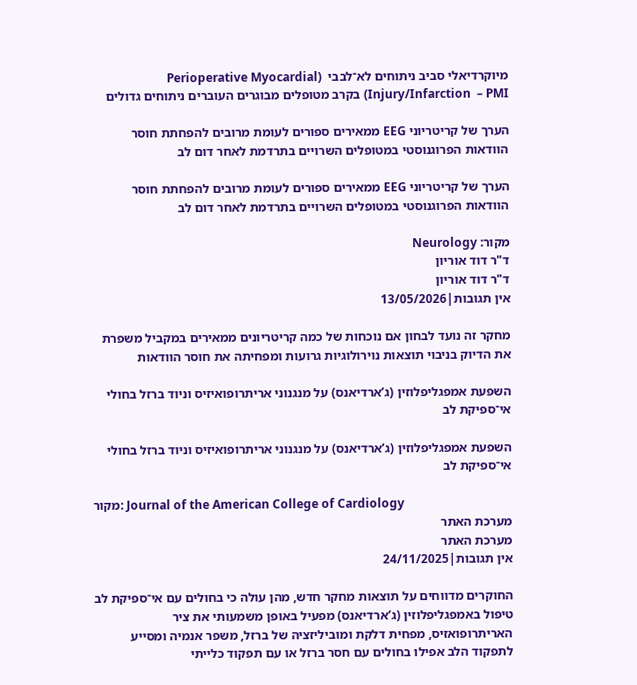מיוקרדיאלי סביב ניתוחים לא־לבבי  (Perioperative Myocardial Injury/Infarction  – PMI) בקרב מטופלים מבוגרים העוברים ניתוחים גדולים

הערך של קריטריוני EEG ממאירים ספורים לעומת מרובים להפחתת חוסר הוודאות הפרוגנוסטי במטופלים השרויים בתרדמת לאחר דום לב

הערך של קריטריוני EEG ממאירים ספורים לעומת מרובים להפחתת חוסר הוודאות הפרוגנוסטי במטופלים השרויים בתרדמת לאחר דום לב

מקור: Neurology
ד"ר דוד אוריון
ד"ר דוד אוריון
אין תגובות|13/05/2026

מחקר זה נועד לבחון אם נוכחות של כמה קריטריונים ממאירים במקביל משפרת את הדיוק בניבוי תוצאות נוירולוגיות גרועות ומפחיתה את חוסר הוודאות

השפעת אמפגליפלוזין (ג’ארדיאנס) על מנגנוני אריתרופואיזיס וניוד ברזל בחולי אי־ספיקת לב

השפעת אמפגליפלוזין (ג’ארדיאנס) על מנגנוני אריתרופואיזיס וניוד ברזל בחולי אי־ספיקת לב

מקור: Journal of the American College of Cardiology
מערכת האתר
מערכת האתר
אין תגובות|24/11/2025

החוקרים מדווחים על תוצאות מחקר חדש, מהן עולה כי בחולים עם אי־ספיקת לב טיפול באמפגליפלוזין (ג’ארדיאנס) מפעיל באופן משמעותי את ציר האריתרופואזיס, מפחית דלקת ומוביליזציה של ברזל, משפר אנמיה ומסייע לתפקוד הלב אפילו בחולים עם חסר ברזל או עם תפקוד כלייתי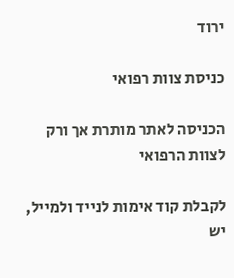ירוד

כניסת צוות רפואי

הכניסה לאתר מותרת אך ורק לצוות הרפואי

לקבלת קוד אימות לנייד ולמייל, יש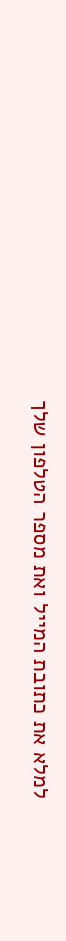למלא את כתובת המייל ואת מספר הטלפון שלך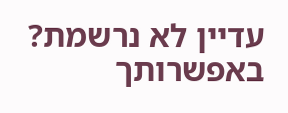עדיין לא נרשמת? באפשרותך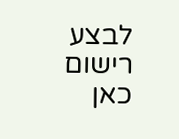לבצע רישום כאן